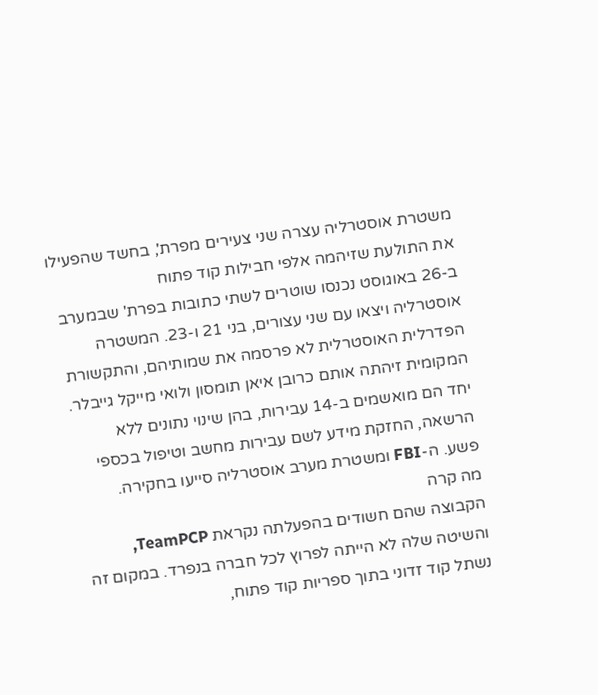משטרת אוסטרליה עצרה שני צעירים מפרת', בחשד שהפעילו את התולעת שזיהמה אלפי חבילות קוד פתוח
ב-26 באוגוסט נכנסו שוטרים לשתי כתובות בפרת' שבמערב אוסטרליה ויצאו עם שני עצורים, בני 21 ו-23. המשטרה הפדרלית האוסטרלית לא פרסמה את שמותיהם, והתקשורת המקומית זיהתה אותם כרובן איאן תומסון ולואי מייקל גייבלר. יחד הם מואשמים ב-14 עבירות, בהן שינוי נתונים ללא הרשאה, החזקת מידע לשם עבירות מחשב וטיפול בכספי פשע. ה-FBI ומשטרת מערב אוסטרליה סייעו בחקירה.
מה קרה
הקבוצה שהם חשודים בהפעלתה נקראת TeamPCP, והשיטה שלה לא הייתה לפרוץ לכל חברה בנפרד. במקום זה נשתל קוד זדוני בתוך ספריות קוד פתוח,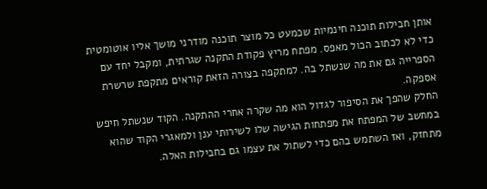אותן חבילות תוכנה חינמיות שכמעט כל מוצר תוכנה מודרני מושך אליו אוטומטית כדי לא לכתוב הכול מאפס. מפתח מריץ פקודת התקנה שגרתית, ומקבל יחד עם הספרייה גם את מה שנשתל בה. למתקפה בצורה הזאת קוראים מתקפת שרשרת אספקה.
החלק שהפך את הסיפור לגדול הוא מה שקרה אחרי ההתקנה. הקוד שנשתל חיפש במחשב של המפתח את מפתחות הגישה שלו לשירותי ענן ולמאגרי הקוד שהוא מתחזק, ואז השתמש בהם כדי לשתול את עצמו גם בחבילות האלה.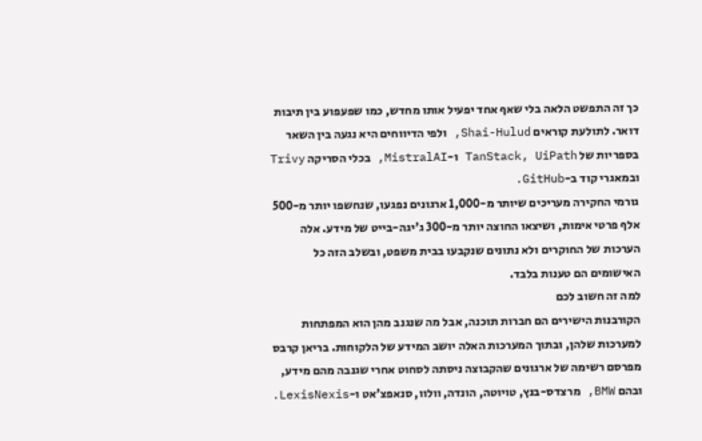כך זה התפשט הלאה בלי שאף אחד יפעיל אותו מחדש, כמו שפעפוע בין תיבות דואר. לתולעת קוראים Shai-Hulud, ולפי הדיווחים היא נגעה בין השאר בספריות של TanStack, UiPath ו-MistralAI, בכלי הסריקה Trivy ובמאגרי קוד ב-GitHub.
גורמי החקירה מעריכים שיותר מ-1,000 ארגונים נפגעו, שנחשפו יותר מ-500 אלף פרטי אימות, ושיצאו החוצה יותר מ-300 ג'יגה-בייט של מידע. אלה הערכות של החוקרים ולא נתונים שנקבעו בבית משפט, ובשלב הזה כל האישומים הם טענות בלבד.
למה זה חשוב לכם
הקורבנות הישירים הם חברות תוכנה, אבל מה שנגנב מהן הוא המפתחות למערכות שלהן, ובתוך המערכות האלה יושב המידע של הלקוחות. בריאן קרבס מפרסם רשימה של ארגונים שהקבוצה ניסתה לסחוט אחרי שגנבה מהם מידע, ובהם BMW, מרצדס-בנץ, טויוטה, הונדה, וולוו, סנאפצ'אט ו-LexisNexis.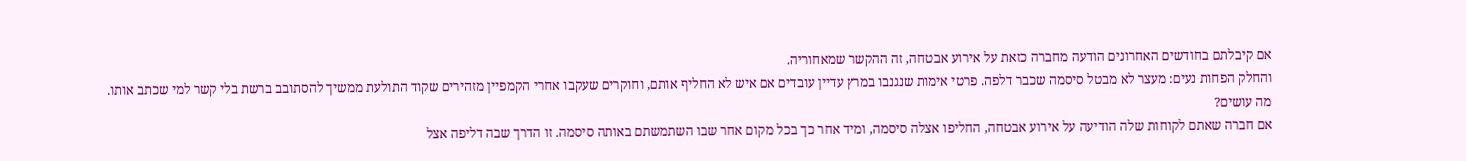אם קיבלתם בחודשים האחרונים הודעה מחברה כזאת על אירוע אבטחה, זה ההקשר שמאחוריה.
והחלק הפחות נעים: מעצר לא מבטל סיסמה שכבר דלפה. פרטי אימות שנגנבו במרץ עדיין עובדים אם איש לא החליף אותם, וחוקרים שעקבו אחרי הקמפיין מזהירים שקוד התולעת ממשיך להסתובב ברשת בלי קשר למי שכתב אותו.
מה עושים?
אם חברה שאתם לקוחות שלה הודיעה על אירוע אבטחה, החליפו אצלה סיסמה, ומיד אחר כך בכל מקום אחר שבו השתמשתם באותה סיסמה. זו הדרך שבה דליפה אצל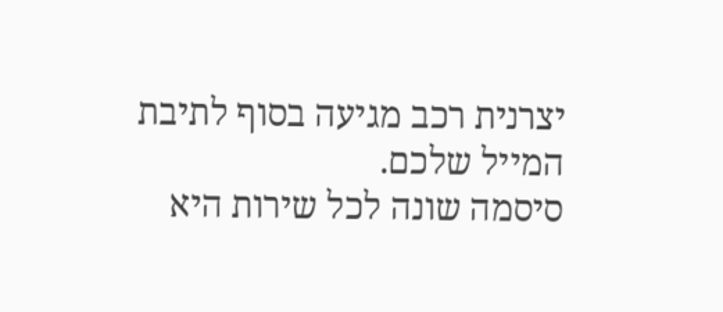יצרנית רכב מגיעה בסוף לתיבת המייל שלכם.
סיסמה שונה לכל שירות היא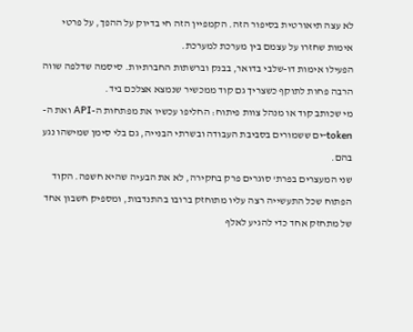לא עצה תיאורטית בסיפור הזה. הקמפיין הזה חי בדיוק על ההפך, על פרטי אימות שחזרו על עצמם בין מערכת למערכת.
הפעילו אימות דו-שלבי בדואר, בבנק וברשתות החברתיות. סיסמה שדלפה שווה הרבה פחות לתוקף כשצריך גם קוד ממכשיר שנמצא אצלכם ביד.
מי שכותב קוד או מנהל צוות פיתוח: החליפו עכשיו את מפתחות ה-API ואת ה-token-ים ששמורים בסביבת העבודה ובשרתי הבנייה, גם בלי סימן שמישהו נגע בהם.
שני המעצרים בפרת' סוגרים פרק בחקירה, לא את הבעיה שהיא חשפה. הקוד הפתוח שכל התעשייה רצה עליו מתוחזק ברובו בהתנדבות, ומספיק חשבון אחד של מתחזק אחד כדי להגיע לאלף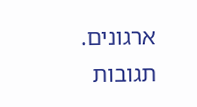ארגונים.
תגובות